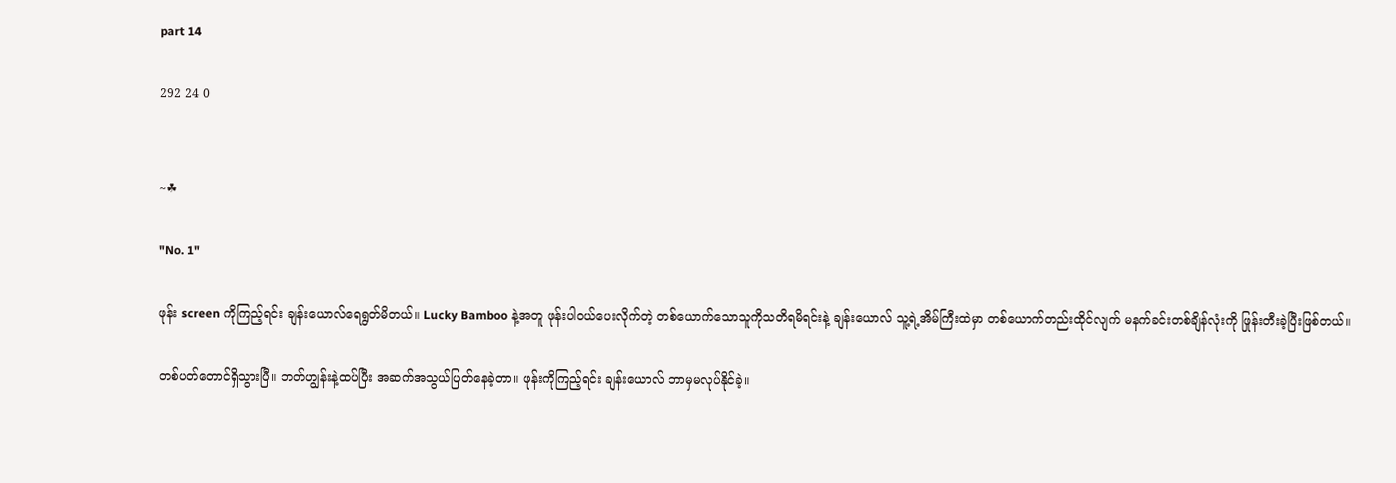part 14

292 24 0


~☘

"No. 1"

ဖုန်း screen ကိုကြည့်ရင်း ချန်းယောလ်ရေရွတ်မိတယ်။ Lucky Bamboo နဲ့အတူ ဖုန်းပါဝယ်ပေးလိုက်တဲ့ တစ်ယောက်သောသူကိုသတိရမိရင်းနဲ့ ချန်းယောလ် သူ့ရဲ့အိမ်ကြီးထဲမှာ တစ်ယောက်တည်းထိုင်လျက် မနက်ခင်းတစ်ချိန်လုံးကို ဖြုန်းတီးခဲ့ပြီးဖြစ်တယ်။

တစ်ပတ်တောင်ရှိသွားပြီ။ ဘတ်ဟျွန်းနဲ့ထပ်ပြီး အဆက်အသွယ်ပြတ်နေခဲ့တာ။ ဖုန်းကိုကြည့်ရင်း ချန်းယောလ် ဘာမှမလုပ်နိုင်ခဲ့။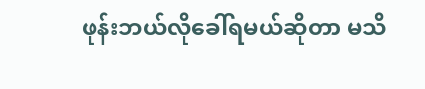ဖုန်းဘယ်လိုခေါ်ရမယ်ဆိုတာ မသိ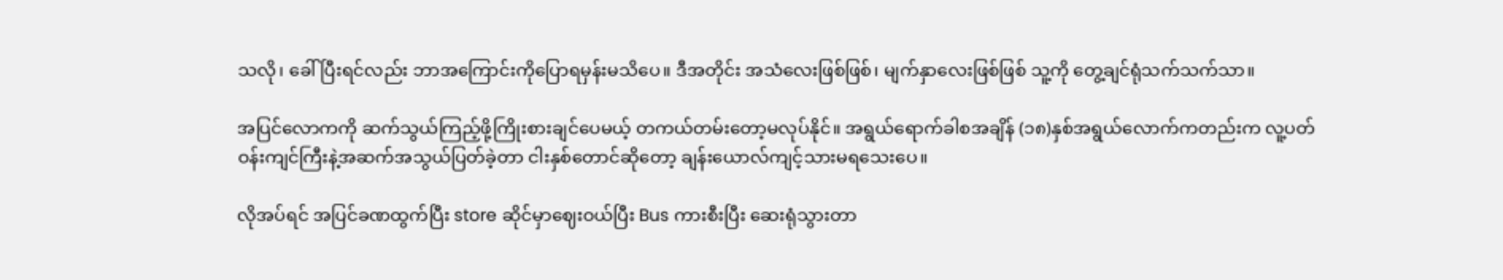သလို၊ ခေါ်ပြီးရင်လည်း ဘာအကြောင်းကိုပြောရမှန်းမသိပေ။ ဒီအတိုင်း အသံလေးဖြစ်ဖြစ်၊ မျက်နှာလေးဖြစ်ဖြစ် သူ့ကို တွေ့ချင်ရုံသက်သက်သာ။

အပြင်လောကကို ဆက်သွယ်ကြည့်ဖို့ကြိုးစားချင်ပေမယ့် တကယ်တမ်းတော့မလုပ်နိုင်။ အရွယ်ရောက်ခါစအချိန် (၁၈)နှစ်အရွယ်လောက်ကတည်းက လူ့ပတ်ဝန်းကျင်ကြီးနဲ့အဆက်အသွယ်ပြတ်ခဲ့တာ ငါးနှစ်တောင်ဆိုတော့ ချန်းယောလ်ကျင့်သားမရသေးပေ။

လိုအပ်ရင် အပြင်ခဏထွက်ပြီး store ဆိုင်မှာဈေးဝယ်ပြီး Bus ကားစီးပြီး ဆေးရုံသွားတာ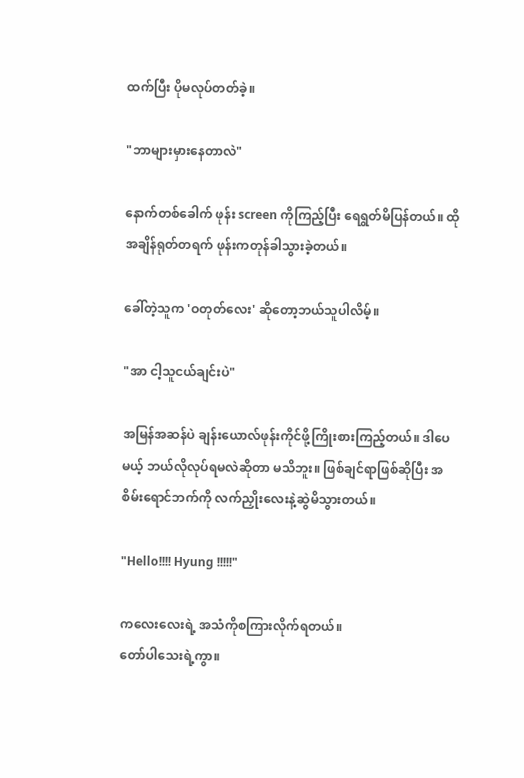ထက်ပြီး ပိုမလုပ်တတ်ခဲ့။

"ဘာများမှားနေတာလဲ"

နောက်တစ်ခေါက် ဖုန်း screen ကိုကြည့်ပြီး ရေရွတ်မိပြန်တယ်။ ထိုအချိန်ရုတ်တရက် ဖုန်းကတုန်ခါသွားခဲ့တယ်။

ခေါ်တဲ့သူက 'ဝတုတ်လေး' ဆိုတော့ဘယ်သူပါလိမ့်။

"အာ ငါ့သူငယ်ချင်းပဲ"

အမြန်အဆန်ပဲ ချန်းယောလ်ဖုန်းကိုင်ဖို့ကြိုးစားကြည့်တယ်။ ဒါပေမယ့် ဘယ်လိုလုပ်ရမလဲဆိုတာ မသိဘူး။ ဖြစ်ချင်ရာဖြစ်ဆိုပြီး အစိမ်းရောင်ဘက်ကို လက်ညှိုးလေးနဲ့ဆွဲမိသွားတယ်။

"Hello!!!! Hyung !!!!!"

ကလေးလေးရဲ့ အသံကိုစကြားလိုက်ရတယ်။
တော်ပါသေးရဲ့ကွာ။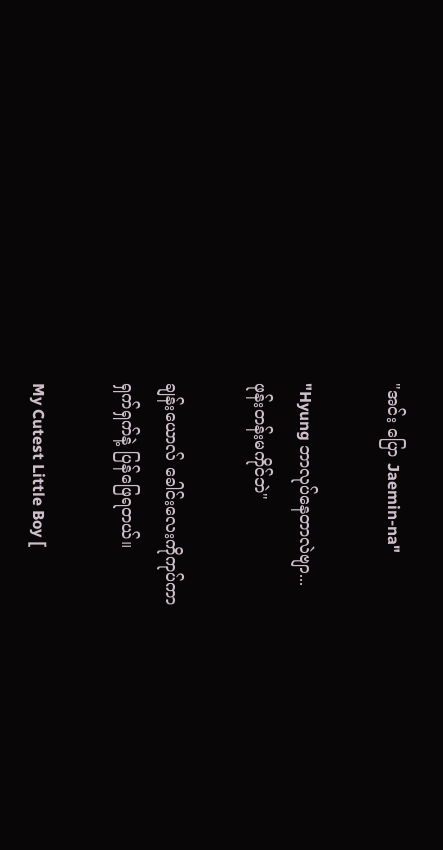"အင်း ပြော Jaemin-na"

"Hyung ဘာလုပ်နေတာလဲဗျာ...
ဖုန်းတန်းမကိုင်ဘဲ"

ချန်းယောလ် ခေါင်းလေးကိုကုပ်ကာ
ရှက်ရှက်နဲ့ ပြန်ဖြေရတယ်။

My Cutest Little Boy [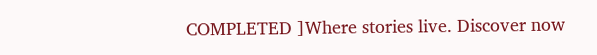COMPLETED ]Where stories live. Discover now